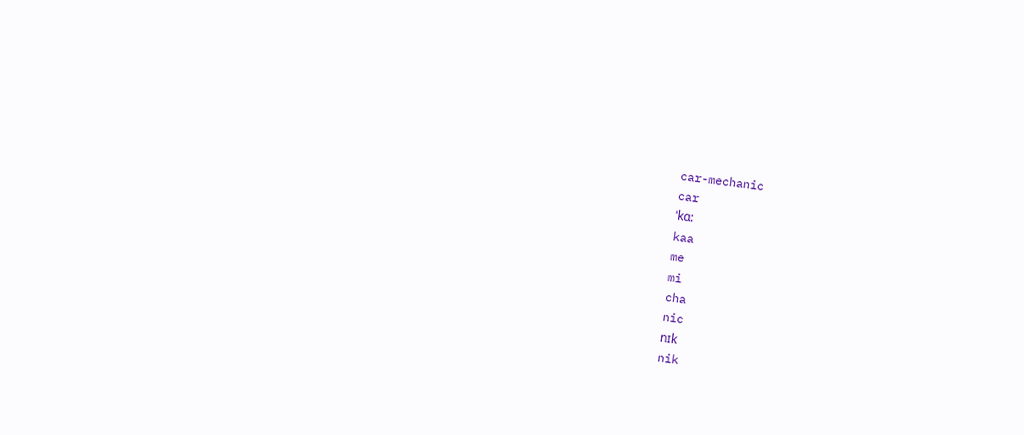car-mechanic
car
ˈkɑ:
kaa
me
mi
cha
nic
nɪk
nik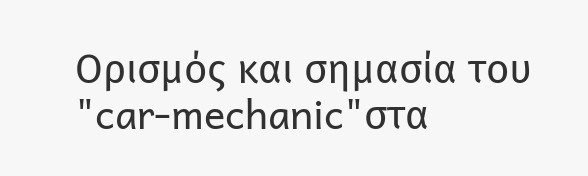Ορισμός και σημασία του "car-mechanic"στα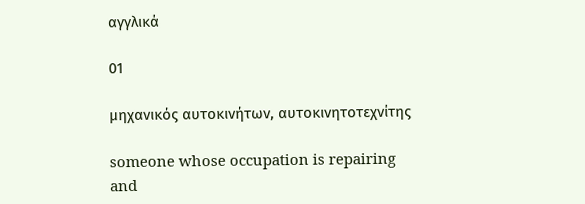αγγλικά

01

μηχανικός αυτοκινήτων, αυτοκινητοτεχνίτης

someone whose occupation is repairing and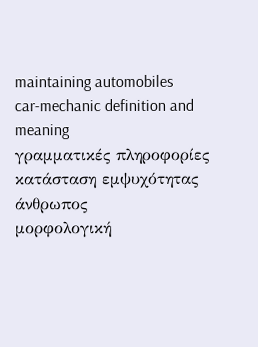maintaining automobiles
car-mechanic definition and meaning
γραμματικές πληροφορίες
κατάσταση εμψυχότητας
άνθρωπος
μορφολογική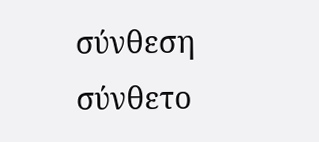σύνθεση
σύνθετο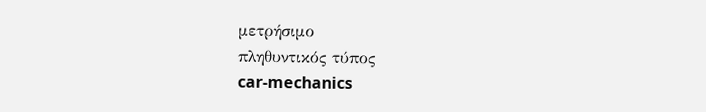μετρήσιμο
πληθυντικός τύπος
car-mechanics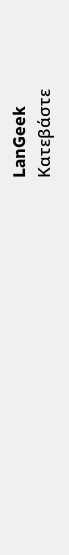LanGeek
Κατεβάστε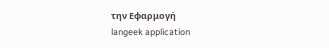την Εφαρμογή
langeek application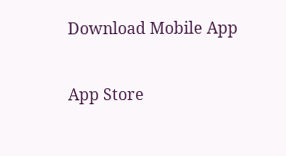Download Mobile App

App Store